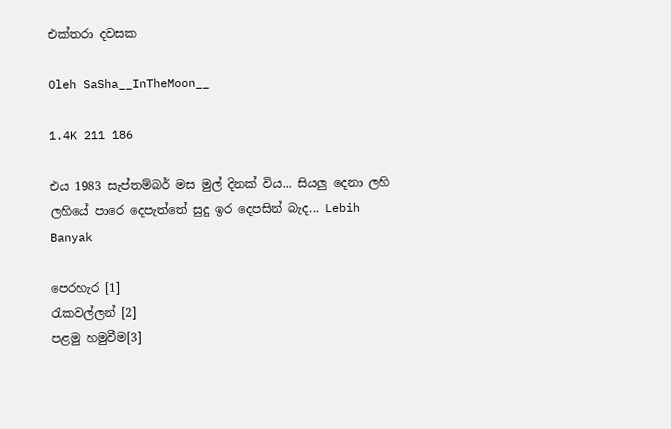එක්තරා දවසක

Oleh SaSha__InTheMoon__

1.4K 211 186

එය 1983 සැප්තම්බර් මස මුල් දිනක් විය... සියලු දෙනා ලහි ලහියේ පාරෙ දෙපැත්තේ සුදු ඉර දෙපසින් බැද... Lebih Banyak

පෙරහැර [1]
රැකවල්ලන් [2]
පළමු හමුවීම[3]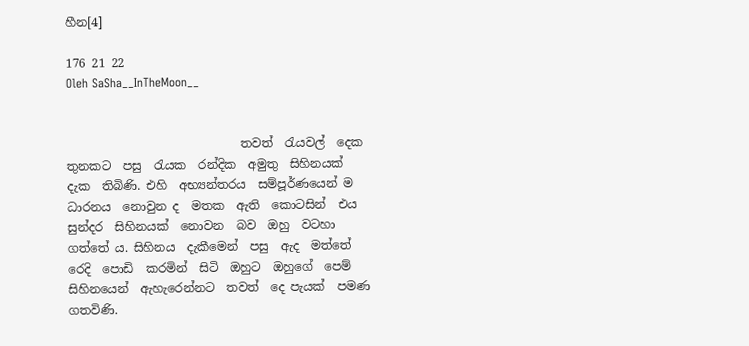හීන[4]

176 21 22
Oleh SaSha__InTheMoon__


                             තවත්  රැයවල්  දෙක තුනකට  පසු  රැයක  රන්දික  අමුතු  සිහිනයක්  දැක  තිබිණි. එහි  අභ්‍යන්තරය  සම්පූර්ණයෙන් ම  ධාරනය  නොවුන ද  මතක  ඇති  කොටසින්  එය  සුන්දර  සිහිනයක්  නොවන  බව  ඔහු  වටහා  ගත්තේ ය. සිහිනය  දැකීමෙන්  පසු  ඇද  මත්තේ  රෙදි  පොඩි  කරමින්  සිටි  ඔහුට  ඔහුගේ  පෙම්  සිහිනයෙන්  ඇහැරෙන්නට  තවත්  දෙ පැයක්  පමණ  ගතවිණි.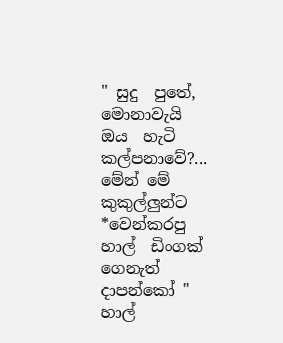" සුදු  පුතේ, මොනාවැයි  ඔය  හැටි  කල්පනාවේ?... මේන් මේ  කුකුල්ලුන්ට  *වෙන්කරපු  හාල්  ඩිංගක්  ගෙනැත්  දාපන්කෝ " හාල්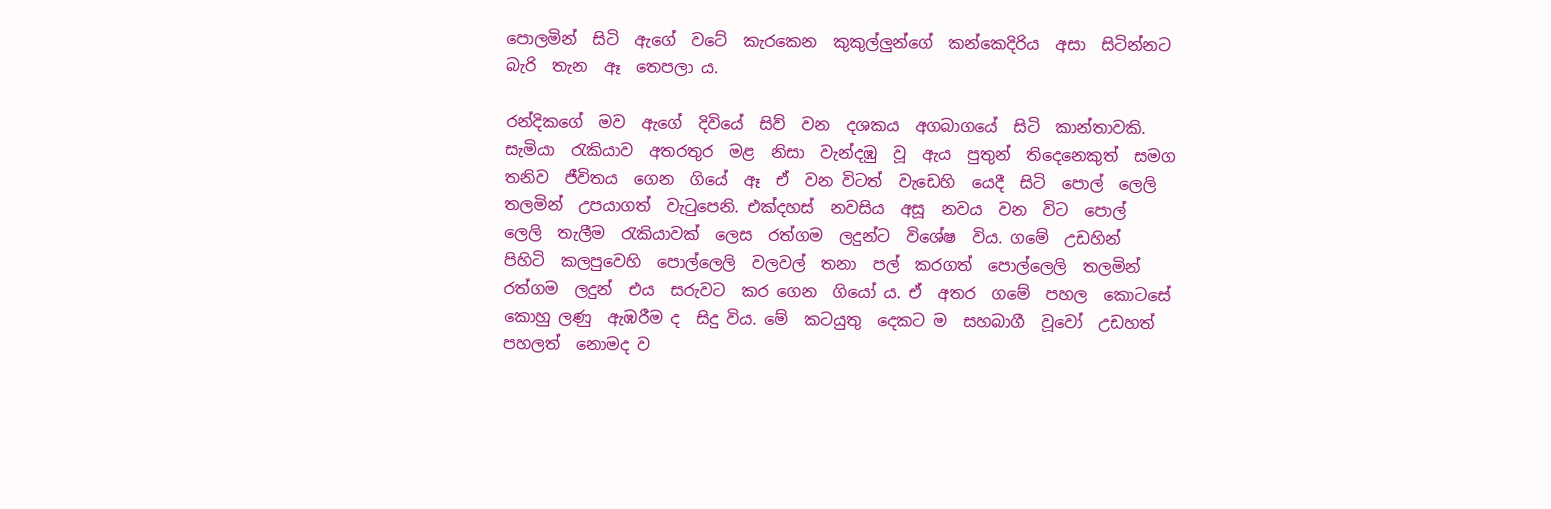පොලමින්  සිටි  ඇගේ  වටේ  කැරකෙන  කුකුල්ලුන්ගේ  කන්කෙදිරිය  අසා  සිටින්නට  බැරි  තැන  ඈ  තෙපලා ය.

රන්දිකගේ  මව  ඇගේ  දිවියේ  සිව්  වන  දශකය  අගබාගයේ  සිටි  කාන්තාවකි.  සැමියා  රැකියාව  අතරතුර  මළ  නිසා  වැන්දඹු  වූ  ඇය  පුතුන්  තිදෙනෙකුත්  සමග  තනිව  ජීවිතය  ගෙන  ගියේ  ඈ  ඒ  වන විටත්  වැඩෙහි  යෙදී  සිටි  පොල්  ලෙලි  තලමින්  උපයාගත්  වැටුපෙනි. එක්දහස්  නවසිය  අසූ  නවය  වන  විට  පොල්  ලෙලි  තැලීම  රැකියාවක්  ලෙස  රත්ගම  ලදුන්ට  විශේෂ  විය. ගමේ  උඩහින්  පිහිටි  කලපුවෙහි  පොල්ලෙලි  වලවල්  තනා  පල්  කරගත්  පොල්ලෙලි  තලමින්  රත්ගම  ලදුන්  එය  සරුවට  කර ගෙන  ගියෝ ය. ඒ  අතර  ගමේ  පහල  කොටසේ  කොහු ලණු  ඇඹරීම ද  සිදු විය. මේ  කටයුතු  දෙකට ම  සහබාගී  වූවෝ  උඩහත්  පහලත්  නොමද ව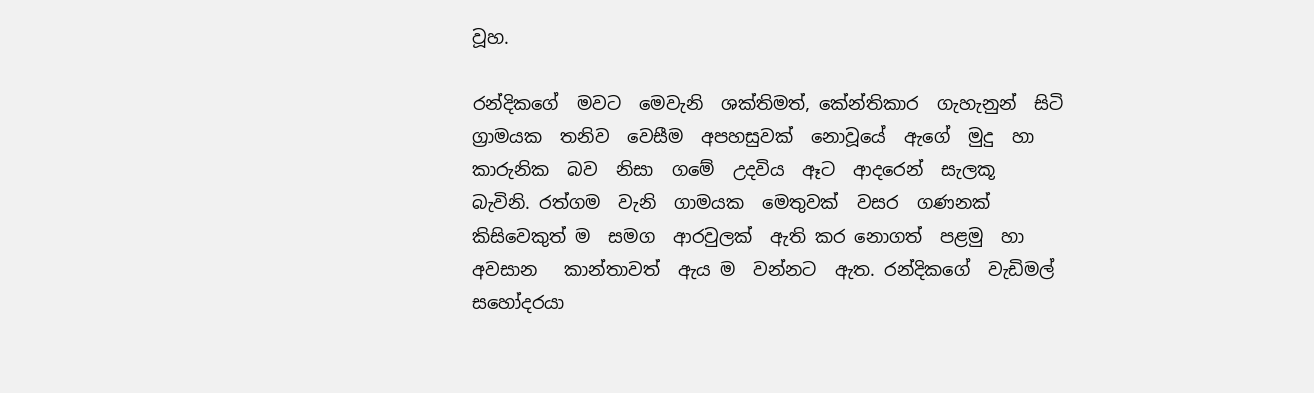වූහ.

රන්දිකගේ  මවට  මෙවැනි  ශක්තිමත්, කේන්තිකාර  ගැහැනුන්  සිටි  ග්‍රාමයක  තනිව  වෙසීම  අපහසුවක්  නොවූයේ  ඇගේ  මුදු  හා  කාරුනික  බව  නිසා  ගමේ  උදවිය  ඈට  ආදරෙන්  සැලකූ  බැවිනි. රත්ගම  වැනි  ගාමයක  මෙතුවක්  වසර  ගණනක්  කිසිවෙකුත් ම  සමග  ආරවුලක්  ඇති කර නොගත්  පළමු  හා  අවසාන   කාන්තාවත්  ඇය ම  වන්නට  ඇත. රන්දිකගේ  වැඩිමල්  සහෝදරයා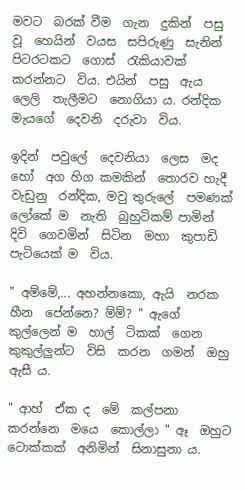මවට  බරක් වීම  ගැන  දුකින්  පසු වූ  හෙයින්  වයස  සපිරුණු  සැනින්  පිටරටකට  ගොස්  රැකියාවක්  කරන්නට  විය. එයින්  පසු  ඇය  ලෙලි  තැලීමට  නොගියා ය. රන්දික  මැයගේ  දෙවනි  දරුවා  විය.

ඉදින්  පවුලේ  දෙවනියා  ලෙස  මද  හෝ  අග හිග කමකින්  තොරව හැදී  වැඩුනු  රන්දික, මවු තුරුලේ  පමණක්  ලෝකේ ම  නැති  බුහුටිකම් පාමින්  දිවි  ගෙවමින්  සිටින  මහා  කුපාඩි  පැටියෙක් ම  විය.

" අම්මේ,... අහන්නකො, ඇයි  නරක  හීන  පේන්නෙ? ම්ම්? " ඇගේ  කුල්ලෙන් ම  හාල්  ටිකක්  ගෙන  කුකුල්ලුන්ට  විසි  කරන  ගමන්  ඔහු  ඇසී ය.

" ආහ්  ඒක ද  මේ  කල්පනා  කරන්නෙ  මයෙ  කොල්ලා " ඈ  ඔහුට  ටොක්කක්  අනිමින්  සිනාසුනා ය.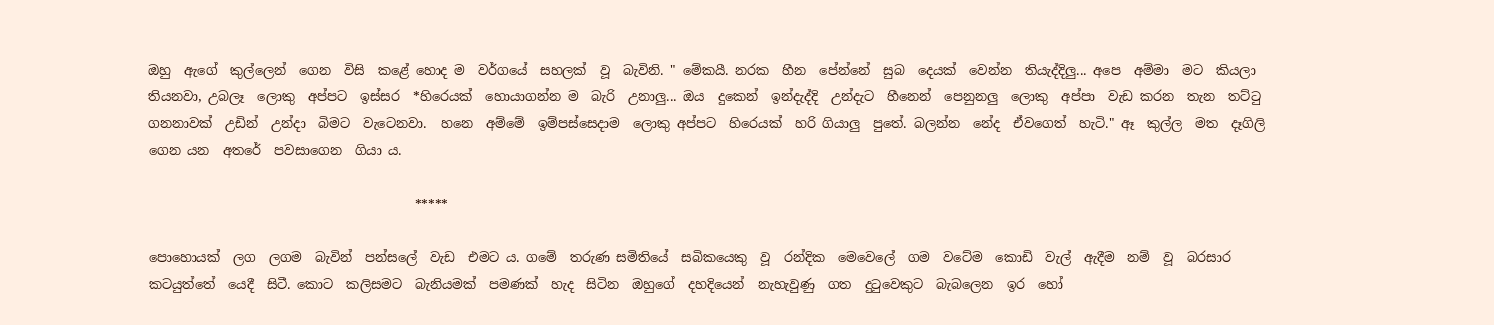ඔහු  ඇගේ  කුල්ලෙන්  ගෙන  විසි  කළේ හොද ම  වර්ගයේ  සහලක්  වූ  බැවිනි. " මේකයී. නරක  හීන  පේන්නේ  සුබ  දෙයක්  වෙන්න  තියැද්දිලු... අපෙ  අම්මා  මට  කියලා  තියනවා, උබලෑ  ලොකු  අප්පට  ඉස්සර  *හිරෙයක්  හොයාගන්න ම  බැරි  උනාලු... ඔය  දුකෙන්  ඉන්දැද්දි  උන්දැට  හීනෙන්  පෙනුනලු  ලොකු  අප්පා  වැඩ කරන  තැන  තට්ටු  ගනනාවක්  උඩින්  උන්දා  බිමට  වැටෙනවා.  හනෙ  අම්මේ  ඉම්පස්සෙදාම  ලොකු අප්පට  හිරෙයක්  හරි ගියාලු  පුතේ. බලන්න  නේද  ඒවගෙත්  හැටි." ඈ  කුල්ල  මත  දෑගිලි  ගෙන යන  අතරේ  පවසාගෙන  ගියා ය.

                                         *****

පොහොයක්  ලග  ලගම  බැවින්  පන්සලේ  වැඩ  එමට ය. ගමේ  තරුණ සමිතියේ  සබිකයෙකු  වූ  රන්දික  මෙවෙලේ  ගම  වටේම  කොඩි  වැල්  ඇදීම  නම්  වූ  බරසාර  කටයුත්තේ  යෙදී  සිටී. කොට  කලිසමට  බැනියමක්  පමණක්  හැද  සිටින  ඔහුගේ  දහදියෙන්  නැහැවුණු  ගත  දුටුවෙකුට  බැබලෙන  ඉර  හෝ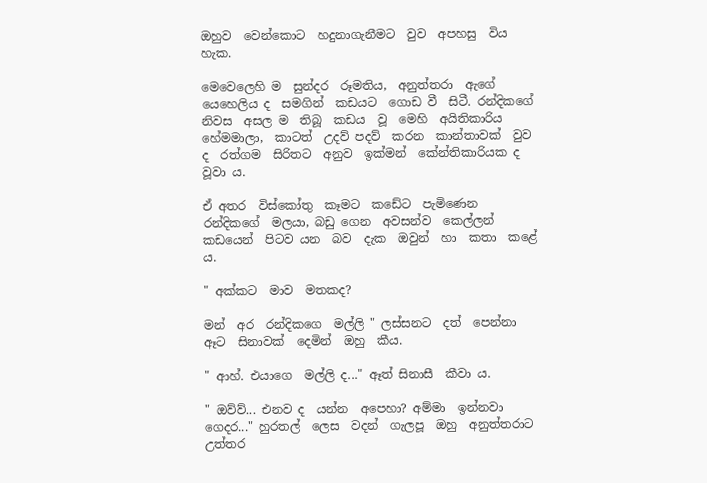ඔහුව  වෙන්කොට  හදුනාගැනීමට  වුව  අපහසු  විය  හැක.

මෙවෙලෙහි ම  සුන්දර  රූමතිය,  අනුත්තරා  ඇගේ  යෙහෙලිය ද  සමගින්  කඩයට  ගොඩ වී  සිටී. රන්දිකගේ  නිවස  අසල ම  තිබූ  කඩය  වූ  මෙහි  අයිතිකාරිය  හේමමාලා,  කාටත්  උදව් පදව්  කරන  කාන්තාවක්  වුව ද  රත්ගම  සිරිතට  අනුව  ඉක්මන්  කේන්තිකාරියක ද  වූවා ය.

ඒ අතර  විස්කෝතු  කෑමට  කඩේට  පැමිණෙන  රන්දිකගේ  මලයා, බඩු ගෙන  අවසන්ව  කෙල්ලන්  කඩයෙන්  පිටව යන  බව  දැක  ඔවුන්  හා  කතා  කළේ ය.

" අක්කට  මාව  මතකද?

මන්  අර  රන්දිකගෙ  මල්ලි " ලස්සනට  දත්  පෙන්නා  ඈට  සිනාවක්  දෙමින්  ඔහු  කීය.

" ආහ්. එයාගෙ  මල්ලි ද..." ඈත් සිනාසී  කීවා ය.

" ඔව්ව්... එනව ද  යන්න  අපෙහා? අම්මා  ඉන්නවා  ගෙදර..." හුරතල්  ලෙස  වදන්  ගැලපූ  ඔහු  අනුත්තරාට  උත්තර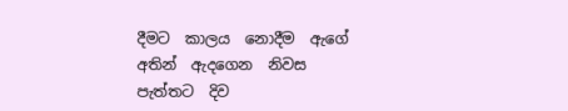දීමට  කාලය  නොදීම  ඇගේ  අතින්  ඇදගෙන  නිවස  පැත්තට  දිව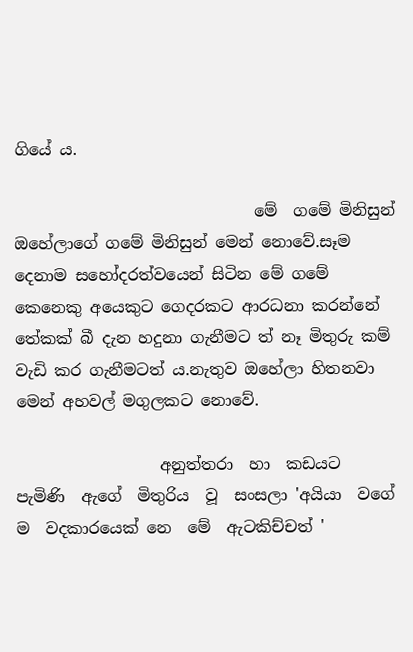ගියේ ය.

                              මේ  ගමේ මිනිසුන් ඔහේලාගේ ගමේ මිනිසුන් මෙන් නොවේ.සෑම දෙනාම සහෝදරත්වයෙන් සිටින මේ ගමේ කෙනෙකු අයෙකුට ගෙදරකට ආරධනා කරන්නේ තේකක් බී දැන හදුනා ගැනීමට ත් නෑ මිතුරු කම් වැඩි කර ගැනීමටත් ය.නැතුව ඔහේලා හිතනවා මෙන් අහවල් මගුලකට නොවේ.

                  අනුත්තරා  හා  කඩයට  පැමිණි  ඇගේ  මිතුරිය  වූ  සංසලා 'අයියා  වගේ ම  වදකාරයෙක් නෙ  මේ  ඇටකිච්චත් '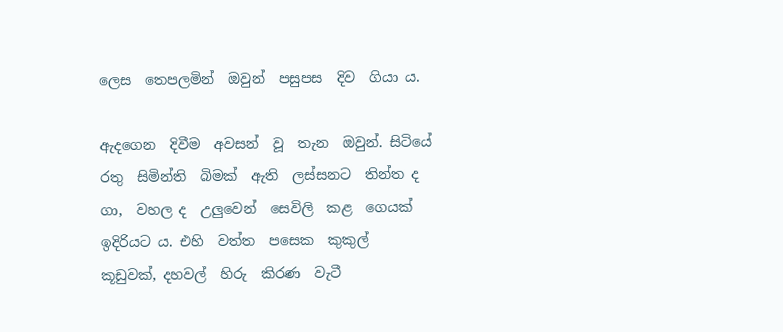ලෙස  තෙපලමින්  ඔවුන්  පසුපස  දිව  ගියා ය.

ඇදගෙන  දිවීම  අවසන්  වූ  තැන  ඔවුන්. සිටියේ  රතු  සිමින්ති  බිමක්  ඇති  ලස්සනට  තින්ත ද  ගා,  වහල ද  උලුවෙන්  සෙවිලි  කළ  ගෙයක්  ඉදිරියට ය. එහි  වත්ත  පසෙක  කුකුල්  කූඩුවක්, දහවල්  හිරු  කිරණ  වැටී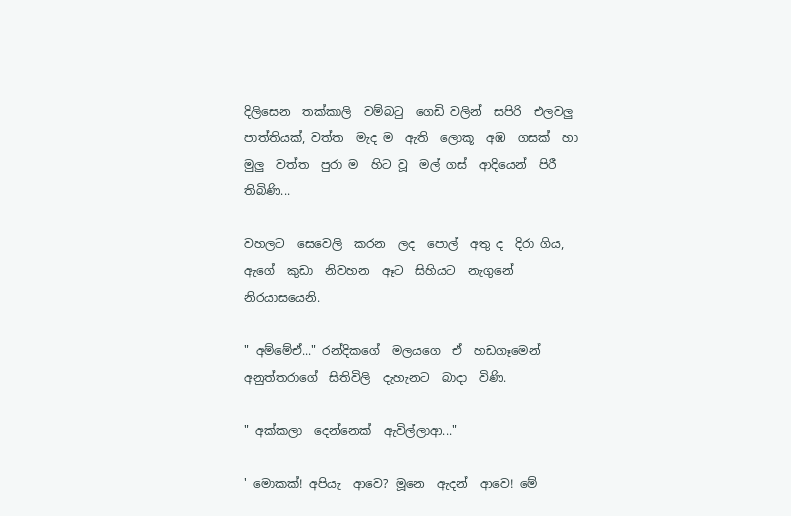දිලිසෙන  තක්කාලි  වම්බටු  ගෙඩි වලින්  සපිරි  එලවලු  පාත්තියක්, වත්ත  මැද ම  ඇති  ලොකූ  අඹ  ගසක්  හා  මුලු  වත්ත  පුරා ම  හිට වූ  මල් ගස්  ආදියෙන්  පිරී  තිබිණි...

වහලට  සෙවෙලි  කරන  ලද  පොල්  අතු ද  දිරා ගිය, ඇගේ  කුඩා  නිවහන  ඈට  සිහියට  නැගුනේ  නිරයාසයෙනි.

" අම්මේඒ..." රන්දිකගේ  මලයගෙ  ඒ  හඩගෑමෙන්  අනුත්තරාගේ  සිතිවිලි  දැහැනට  බාදා  විණි.

" අක්කලා  දෙන්නෙක්  ඇවිල්ලාආ..."

' මොකක්! අපියැ  ආවෙ? මූනෙ  ඇදන්  ආවෙ! මේ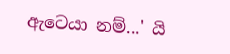ඇටෙයා නම්...' යි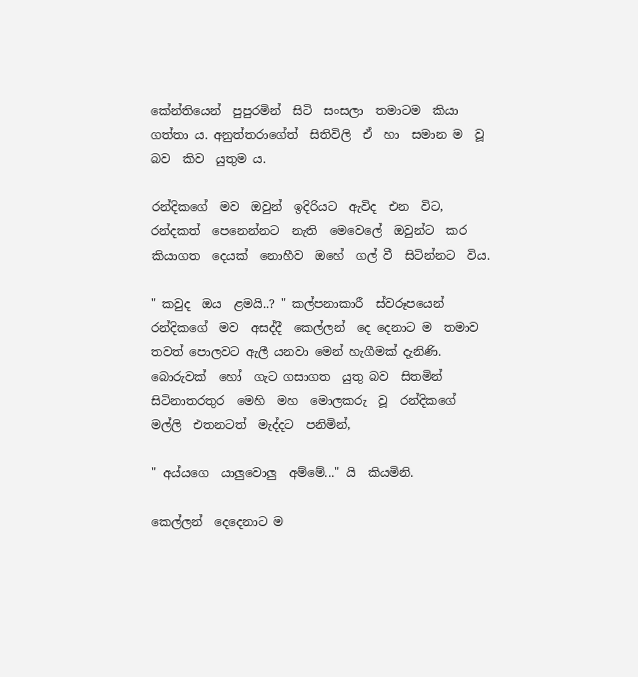කේන්තියෙන්  පුපුරමින්  සිටි  සංසලා  තමාටම  කියා ගත්තා ය. අනුත්තරාගේත්  සිතිවිලි  ඒ  හා  සමාන ම  වූ  බව  කිව  යුතුම ය.

රන්දිකගේ  මව  ඔවුන්  ඉදිරියට  ඇවිද  එන  විට, රන්දකත්  පෙනෙන්නට  නැති  මෙවෙලේ  ඔවුන්ට  කර කියාගත  දෙයක්  නොහීව  ඔහේ  ගල් වී  සිටින්නට  විය.

" කවුද  ඔය  ළමයි..? " කල්පනාකාරී  ස්වරූපයෙන්  රන්දිකගේ  මව  අසද්දී  කෙල්ලන්  දෙ දෙනාට ම  තමාව  තවත් පොලවට ඇලී යනවා මෙන් හැගීමක් දැනිණි. බොරුවක්  හෝ  ගැට ගසාගත  යුතු බව  සිතමින්  සිටිනාතරතුර  මෙහි  මහ  මොලකරු  වූ  රන්දිකගේ  මල්ලි  එතනටත්  මැද්දට  පනිමින්,

" අය්යගෙ  යාලුවොලු  අම්මේ..." යි  කියමිනි.

කෙල්ලන්  දෙදෙනාට ම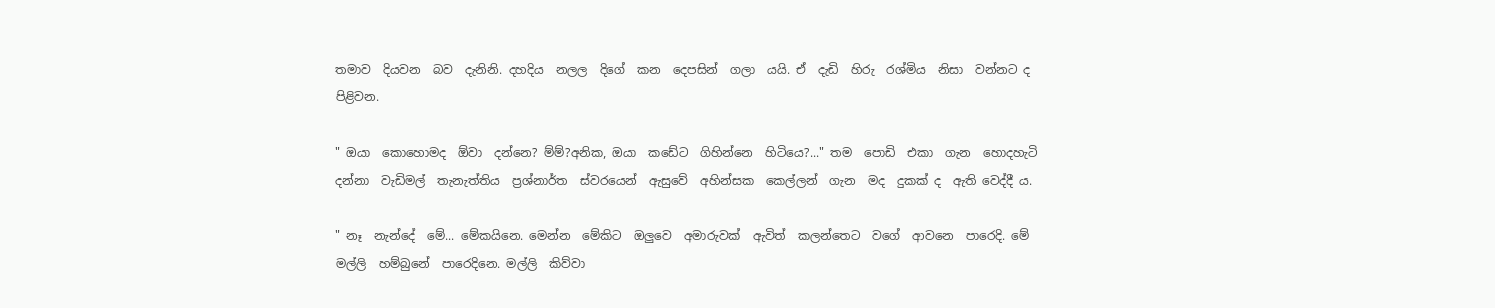තමාව  දියවන  බව  දැනිනි. දහදිය  නලල  දිගේ  කන  දෙපසින්  ගලා  යයි. ඒ  දැඩි  හිරු  රශ්මිය  නිසා  වන්නට ද  පිළිවන.

" ඔයා  කොහොමද  ඕවා  දන්නෙ? ම්ම්?අනික, ඔයා  කඩේට  ගිහින්නෙ  හිටියෙ?..." තම  පොඩි  එකා  ගැන  හොදහැටි  දන්නා  වැඩිමල්  තැනැත්තිය  ප්‍රශ්නාර්ත  ස්වරයෙන්  ඇසුවේ  අහින්සක  කෙල්ලන්  ගැන  මද  දුකක් ද  ඇති වෙද්දී ය.

" නෑ  නැන්දේ  මේ... මේකයිනෙ. මෙන්න  මේකිට  ඔලුවෙ  අමාරුවක්  ඇවිත්  කලන්තෙට  වගේ  ආවනෙ  පාරෙදි. මේ  මල්ලි  හම්බුනේ  පාරෙදිනෙ. මල්ලි  කිව්වා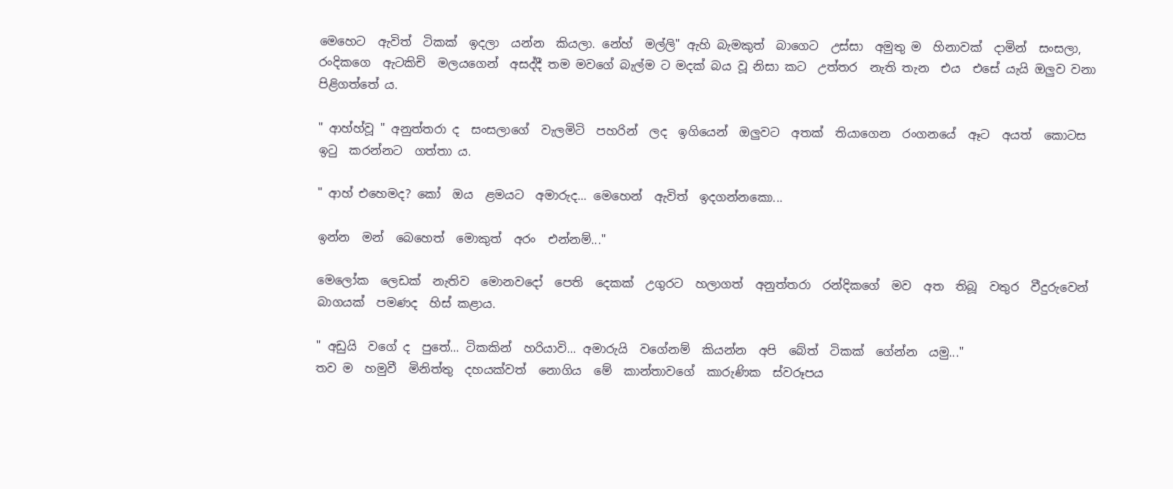මෙහෙට  ඇවිත්  ටිකක්  ඉදලා  යන්න  කියලා. නේහ්  මල්ලි" ඇහි බැමකුත්  බාගෙට  උස්සා  අමුතු ම  හිනාවක්  දාමින්  සංසලා,  රංදිකගෙ  ඇටකිචි  මලයගෙන්  අසද්දී තම මවගේ බැල්ම ට මදක් බය වූ නිසා කට  උත්තර  නැති තැන  එය  එසේ යැයි ඔලුව වනා පිළිගත්තේ ය.

" ආහ්හ්වූ " අනුත්තරා ද  සංසලාගේ  වැලමිටි  පහරින්  ලද  ඉගියෙන්  ඔලුවට  අතක්  තියාගෙන  රංගනයේ  ඈට  අයත්  කොටස ඉටු  කරන්නට  ගත්තා ය.

" ආහ් එහෙමද? කෝ  ඔය  ළමයට  අමාරුද... මෙහෙන්  ඇවිත්  ඉදගන්නකො...

ඉන්න  මන්  බෙහෙත්  මොකුත්  අරං  එන්නම්..."

මෙලෝක  ලෙඩක්  නැතිව  මොනවදෝ  පෙති  දෙකක්  උගුරට  හලාගත්  අනුත්තරා  රන්දිකගේ  මව  අත  තිබූ  වතුර  වීදුරුවෙන්  බාගයක්  පමණද  හිස් කළාය.

" අඩුයි  වගේ ද  පුතේ... ටිකකින්  හරියාවි... අමාරුයි  වගේනම්  කියන්න  අපි  බේත්  ටිකක්  ගේන්න  යමු..."
තව ම  හමුවී  මිනිත්තු  දහයක්වත්  නොගිය  මේ  කාන්තාවගේ  කාරුණික  ස්වරූපය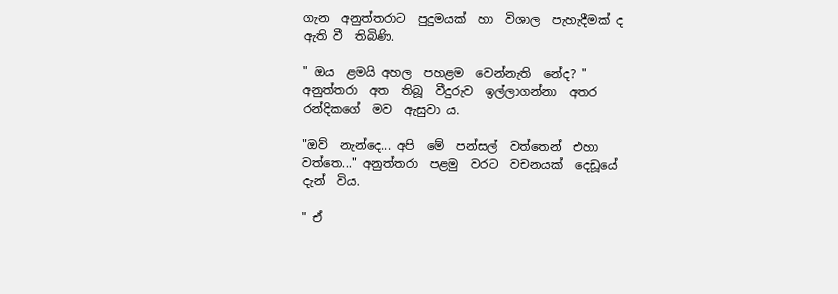ගැන  අනුත්තරාට  පුදුමයක්  හා  විශාල  පැහැදීමක් ද  ඇති වී  තිබිණි.

" ඔය  ළමයි අහල  පහළම  වෙන්නැති  නේද? " අනුත්තරා  අත  තිබූ  වීදුරුව  ඉල්ලාගන්නා  අතර  රන්දිකගේ  මව  ඇසුවා ය.

"ඔව්  නැන්දෙ... අපි  මේ  පන්සල්  වත්තෙන්  එහා  වත්තෙ..." අනුත්තරා  පළමු  වරට  වචනයක්  දෙඩූයේ  දැන්  විය.

" ඒ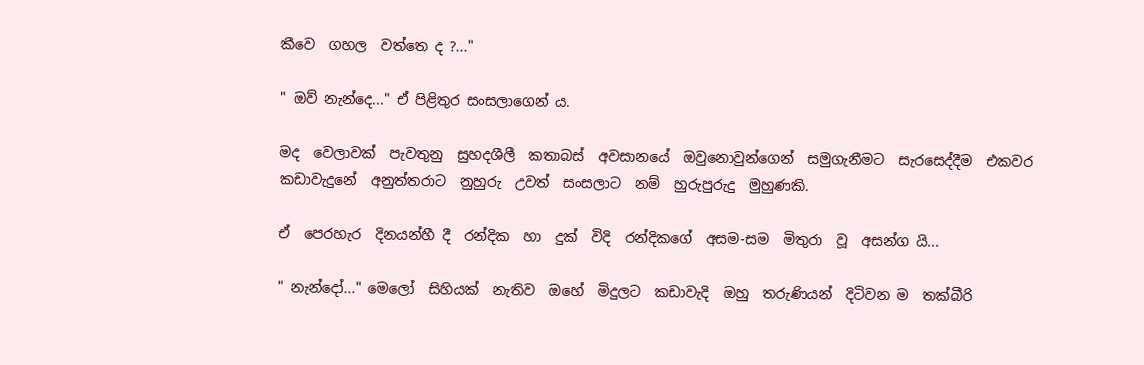කීවෙ  ගහල  වත්තෙ ද ?..."

" ඔව් නැන්දෙ..." ඒ පිළිතුර සංසලාගෙන් ය.

මද  වෙලාවක්  පැවතුනු  සුහදශීලී  කතාබස්  අවසානයේ  ඔවුනොවුන්ගෙන්  සමුගැනීමට  සැරසෙද්දීම  එකවර  කඩාවැදුනේ  අනුත්තරාට  නුහුරු  උවත්  සංසලාට  නම්  හුරුපුරුදු  මුහුණකි.

ඒ  පෙරහැර  දිනයන්හී දී  රන්දික  හා  දුක්  විදි  රන්දිකගේ  අසම-සම  මිතුරා  වූ  අසන්ග යි...

" නැන්දෝ..." මෙලෝ  සිහියක්  නැතිව  ඔහේ  මිදුලට  කඩාවැදි  ඔහු  තරුණියන්  දිටිවන ම  තක්බීරි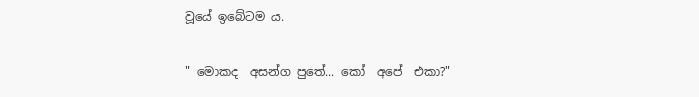වූයේ ඉබේටම ය.

" මොකද  අසන්ග පුතේ... කෝ  අපේ  එකා?"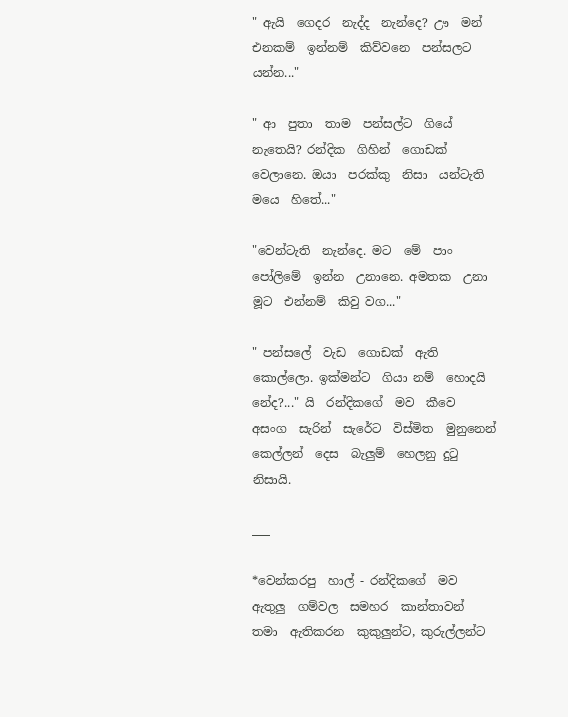" ඇයි  ගෙදර  නැද්ද  නැන්දෙ? ඌ  මන්  එනකම්  ඉන්නම්  කිව්වනෙ  පන්සලට  යන්න..."

" ආ  පුතා  තාම  පන්සල්ට  ගියේ  නැතෙයි? රන්දික  ගිහින්  ගොඩක්  වෙලානෙ. ඔයා  පරක්කු  නිසා  යන්ටැති  මයෙ  හිතේ..."

"වෙන්ටැති  නැන්දෙ. මට  මේ  පාං  පෝලිමේ  ඉන්න  උනානෙ. අමතක  උනා  මූට  එන්නම්  කිවු වග..."

" පන්සලේ  වැඩ  ගොඩක්  ඇති  කොල්ලො. ඉක්මන්ට  ගියා නම්  හොදයි  නේද?..." යි  රන්දිකගේ  මව  කීවෙ  අසංග  සැරින්  සැරේට  විස්මිත  මුනුනෙන්  කෙල්ලන්  දෙස  බැලුම්  හෙලනු දුටු  නිසායි.

___

*වෙන්කරපු  හාල් - රන්දිකගේ  මව  ඇතුලු  ගම්වල  සමහර  කාන්තාවන්  තමා  ඇතිකරන  කුකුලුන්ට, කුරුල්ලන්ට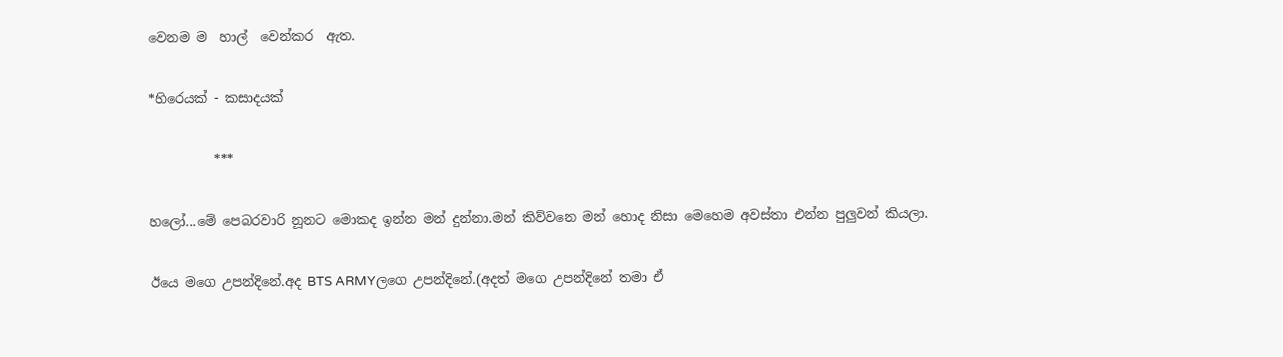වෙනම ම  හාල්  වෙන්කර  ඇත.

*හිරෙයක් - කසාදයක්

          ***

හලෝ...මේ පෙබරවාරි නූනට මොකද ඉන්න මන් දුන්නා.මන් කිව්වනෙ මන් හොද නිසා මෙහෙම අවස්තා එන්න පුලුවන් කියලා.

ඊයෙ මගෙ උපන්දිනේ.අද BTS ARMYලගෙ උපන්දිනේ.(අදත් මගෙ උපන්දිනේ තමා ඒ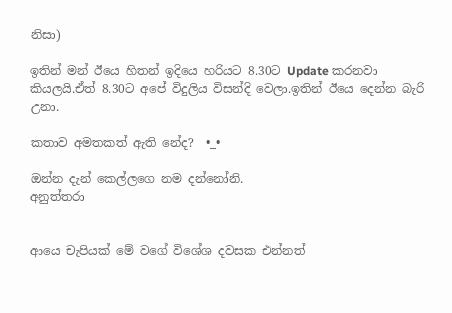නිසා)

ඉතින් මන් ඊයෙ හිතන් ඉදියෙ හරියට 8.30ට Update කරනවා කියලයි.ඒත් 8.30ට අපේ විදුලිය විසන්දි වෙලා.ඉතින් ඊයෙ දෙන්න බැරි උනා.

කතාව අමතකත් ඇති නේද?  •_•

ඔන්න දැන් කෙල්ලගෙ නම දන්නෝනි.
අනුත්තරා


ආයෙ චැපියක් මේ වගේ විශේශ දවසක එන්නත්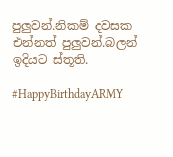පුලුවන්.නිකම් දවසක එන්නත් පුලුවන්.බලන් ඉදියට ස්තූති.

#HappyBirthdayARMY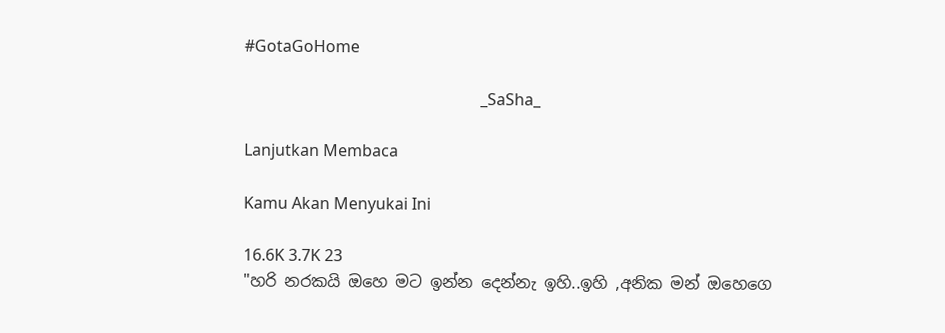#GotaGoHome

                                                           _SaSha_

Lanjutkan Membaca

Kamu Akan Menyukai Ini

16.6K 3.7K 23
"හරි නරකයි ඔහෙ මට ඉන්න දෙන්නැ ඉහි..ඉහි ,අනික මන් ඔහෙගෙ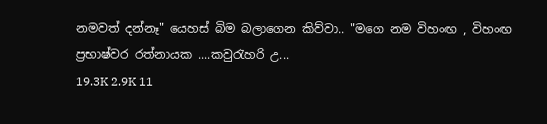නමවත් දන්නෑ" යෙහස් බිම බලාගෙන කිව්වා.. "මගෙ නම විහංඟ , විහංඟ ප්‍රභාෂ්වර රත්නායක ....කවුරැහරි උ...
19.3K 2.9K 11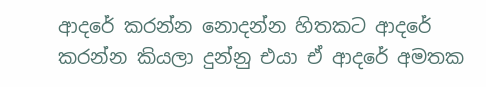ආදරේ කරන්න නොදන්න හිතකට ආදරේ කරන්න කියලා දුන්නු එයා ඒ ආදරේ අමතක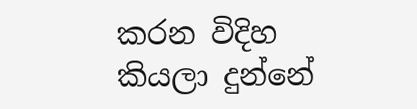කරන විදිහ කියලා දුන්නේ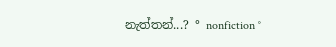නැත්තන්...? ° nonfiction °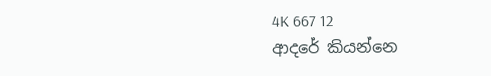4K 667 12
ආදරේ කියන්නෙ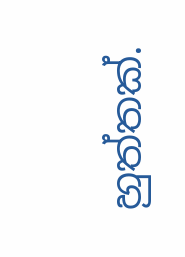හුත්තක්.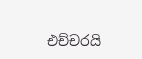එච්චරයි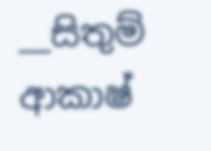__සිතුම් ආකාෂ්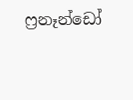ෆ්‍රනෑන්ඩෝ